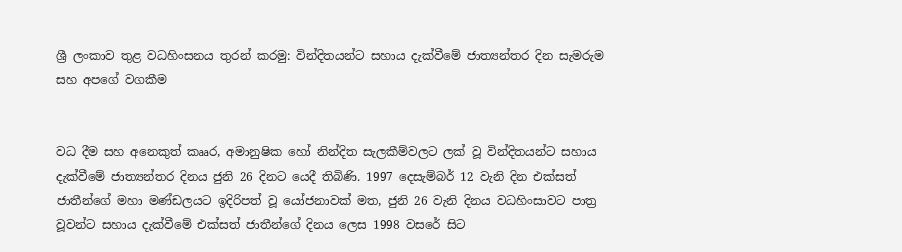ශ්‍රී ලංකාව තුළ වධහිංසනය තුරන් කරමු: වින්දිතයන්ට සහාය දැක්වීමේ ජාත්‍යන්තර දින සැමරුම සහ අපගේ වගකීම


වධ දීම සහ අනෙකුත් කෲර, අමානුෂික හෝ නින්දිත සැලකීම්වලට ලක් වූ වින්දිතයන්ට සහාය දැක්වීමේ ජාත්‍යන්තර දිනය ජුනි 26 දිනට යෙදී තිබිණි. 1997 දෙසැම්බර් 12 වැනි දින එක්සත් ජාතීන්ගේ මහා මණ්ඩලයට ඉදිරිපත් වූ යෝජනාවක් මත, ජුනි 26 වැනි දිනය වධහිංසාවට පාත්‍ර වූවන්ට සහාය දැක්වීමේ එක්සත් ජාතීන්ගේ දිනය ලෙස 1998 වසරේ සිට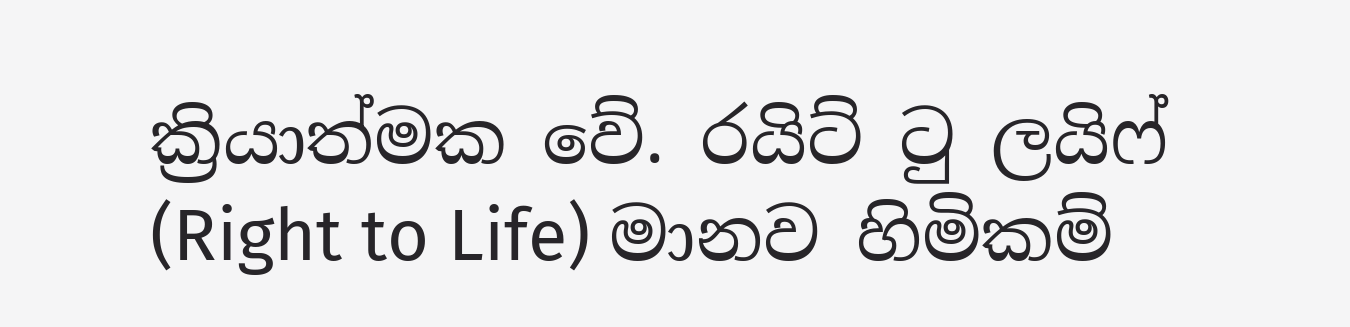ක්‍රියාත්මක වේ. රයිට් ටු ලයිෆ් (Right to Life) මානව හිමිකම්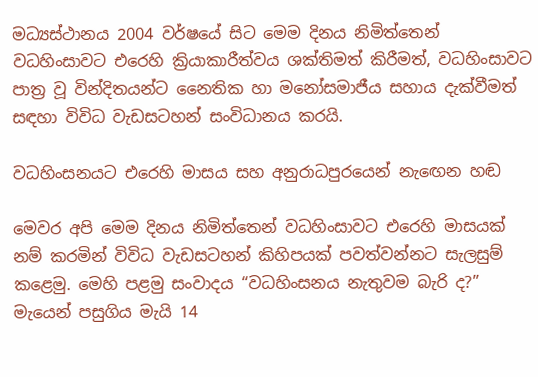මධ්‍යස්ථානය 2004 වර්ෂයේ සිට මෙම දිනය නිමිත්තෙන් වධහිංසාවට එරෙහි ක්‍රියාකාරීත්වය ශක්තිමත් කිරීමත්, වධහිංසාවට පාත්‍ර වූ වින්දිතයන්ට නෛතික හා මනෝසමාජීය සහාය දැක්වීමත් සඳහා විවිධ වැඩසටහන් සංවිධානය කරයි.

වධහිංසනයට එරෙහි මාසය සහ අනුරාධපුරයෙන් නැඟෙන හඬ

මෙවර අපි මෙම දිනය නිමිත්තෙන් වධහිංසාවට එරෙහි මාසයක් නම් කරමින් විවිධ වැඩසටහන් කිහිපයක් පවත්වන්නට සැලසුම් කළෙමු. මෙහි පළමු සංවාදය “වධහිංසනය නැතුවම බැරි ද?” මැයෙන් පසුගිය මැයි 14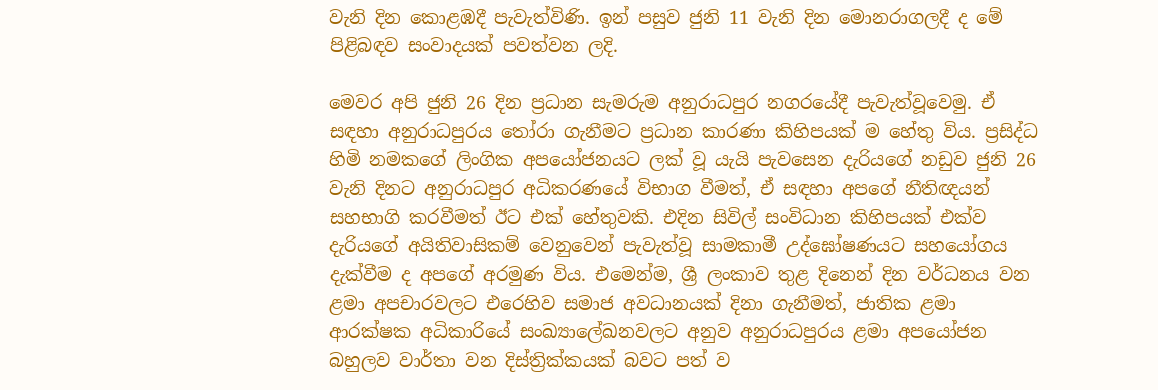වැනි දින කොළඹදී පැවැත්විණි. ඉන් පසුව ජුනි 11 වැනි දින මොනරාගලදී ද මේ පිළිබඳව සංවාදයක් පවත්වන ලදි.

මෙවර අපි ජුනි 26 දින ප්‍රධාන සැමරුම අනුරාධපුර නගරයේදී පැවැත්වූවෙමු. ඒ සඳහා අනුරාධපුරය තෝරා ගැනීමට ප්‍රධාන කාරණා කිහිපයක් ම හේතු විය. ප්‍රසිද්ධ හිමි නමකගේ ලිංගික අපයෝජනයට ලක් වූ යැයි පැවසෙන දැරියගේ නඩුව ජුනි 26 වැනි දිනට අනුරාධපුර අධිකරණයේ විභාග වීමත්, ඒ සඳහා අපගේ නීතිඥයන් සහභාගි කරවීමත් ඊට එක් හේතුවකි. එදින සිවිල් සංවිධාන කිහිපයක් එක්ව දැරියගේ අයිතිවාසිකම් වෙනුවෙන් පැවැත්වූ සාමකාමී උද්ඝෝෂණයට සහයෝගය දැක්වීම ද අපගේ අරමුණ විය. එමෙන්ම, ශ්‍රී ලංකාව තුළ දිනෙන් දින වර්ධනය වන ළමා අපචාරවලට එරෙහිව සමාජ අවධානයක් දිනා ගැනීමත්, ජාතික ළමා ආරක්ෂක අධිකාරියේ සංඛ්‍යාලේඛනවලට අනුව අනුරාධපුරය ළමා අපයෝජන බහුලව වාර්තා වන දිස්ත්‍රික්කයක් බවට පත් ව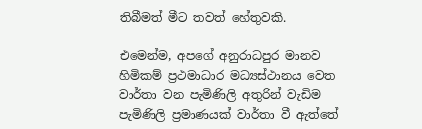තිබීමත් මීට තවත් හේතුවකි.

එමෙන්ම, අපගේ අනුරාධපුර මානව හිමිකම් ප්‍රථමාධාර මධ්‍යස්ථානය වෙත වාර්තා වන පැමිණිලි අතුරින් වැඩිම පැමිණිලි ප්‍රමාණයක් වාර්තා වී ඇත්තේ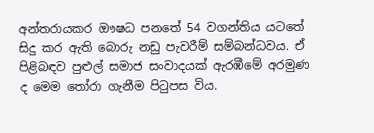අන්තරායකර ඖෂධ පනතේ 54 වගන්තිය යටතේ සිදු කර ඇති බොරු නඩු පැවරීම් සම්බන්ධවය. ඒ පිළිබඳව පුළුල් සමාජ සංවාදයක් ඇරඹීමේ අරමුණ ද මෙම තෝරා ගැනීම පිටුපස විය.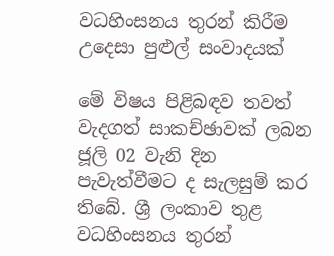වධහිංසනය තුරන් කිරීම උදෙසා පුළුල් සංවාදයක්

මේ විෂය පිළිබඳව තවත් වැදගත් සාකච්ඡාවක් ලබන ජූලි 02 වැනි දින පැවැත්වීමට ද සැලසුම් කර තිබේ. ශ්‍රී ලංකාව තුළ වධහිංසනය තුරන්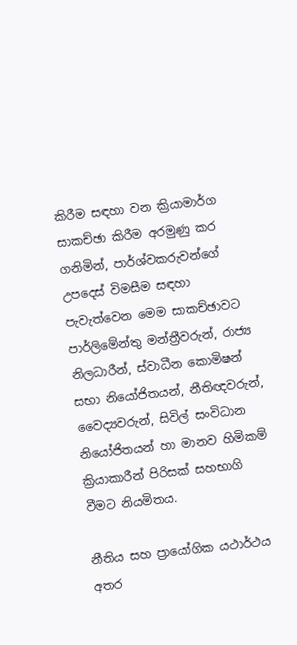කිරීම සඳහා වන ක්‍රියාමාර්ග සාකච්ඡා කිරීම අරමුණු කර ගනිමින්, පාර්ශ්වකරුවන්ගේ උපදෙස් විමසීම සඳහා පැවැත්වෙන මෙම සාකච්ඡාවට පාර්ලිමේන්තු මන්ත්‍රීවරුන්, රාජ්‍ය නිලධාරීන්, ස්වාධීන කොමිෂන් සභා නියෝජිතයන්, නීතිඥවරුන්, වෛද්‍යවරුන්, සිවිල් සංවිධාන නියෝජිතයන් හා මානව හිමිකම් ක්‍රියාකාරීන් පිරිසක් සහභාගි වීමට නියමිතය.

නීතිය සහ ප්‍රායෝගික යථාර්ථය අතර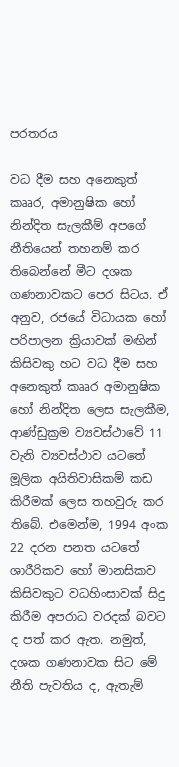පරතරය

වධ දීම සහ අනෙකුත් කෲර, අමානුෂික හෝ නින්දිත සැලකීම් අපගේ නීතියෙන් තහනම් කර තිබෙන්නේ මීට දශක ගණනාවකට පෙර සිටය. ඒ අනුව, රජයේ විධායක හෝ පරිපාලන ක්‍රියාවක් මඟින් කිසිවකු හට වධ දීම සහ අනෙකුත් කෲර අමානුෂික හෝ නින්දිත ලෙස සැලකීම, ආණ්ඩුක්‍රම ව්‍යවස්ථාවේ 11 වැනි ව්‍යවස්ථාව යටතේ මූලික අයිතිවාසිකම් කඩ කිරීමක් ලෙස තහවුරු කර තිබේ. එමෙන්ම, 1994 අංක 22 දරන පනත යටතේ ශාරීරිකව හෝ මානසිකව කිසිවකුට වධහිංසාවක් සිදු කිරීම අපරාධ වරදක් බවට ද පත් කර ඇත. නමුත්, දශක ගණනාවක සිට මේ නීති පැවතිය ද, ඇතැම්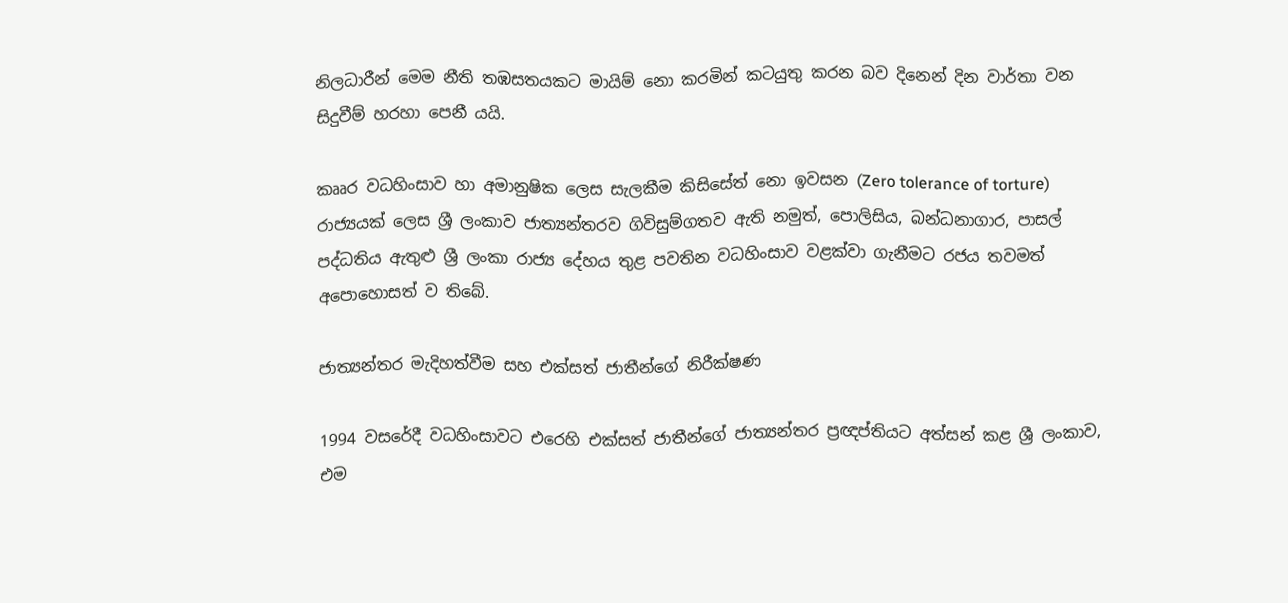නිලධාරීන් මෙම නීති තඹසතයකට මායිම් නො කරමින් කටයුතු කරන බව දිනෙන් දින වාර්තා වන සිදුවීම් හරහා පෙනී යයි.

කෲර වධහිංසාව හා අමානුෂික ලෙස සැලකීම කිසිසේත් නො ඉවසන (Zero tolerance of torture) රාජ්‍යයක් ලෙස ශ්‍රී ලංකාව ජාත්‍යන්තරව ගිවිසුම්ගතව ඇති නමුත්, පොලිසිය, බන්ධනාගාර, පාසල් පද්ධතිය ඇතුළු ශ්‍රී ලංකා රාජ්‍ය දේහය තුළ පවතින වධහිංසාව වළක්වා ගැනීමට රජය තවමත් අපොහොසත් ව තිබේ.

ජාත්‍යන්තර මැදිහත්වීම සහ එක්සත් ජාතීන්ගේ නිරීක්ෂණ

1994 වසරේදී වධහිංසාවට එරෙහි එක්සත් ජාතීන්ගේ ජාත්‍යන්තර ප්‍රඥප්තියට අත්සන් කළ ශ්‍රී ලංකාව, එම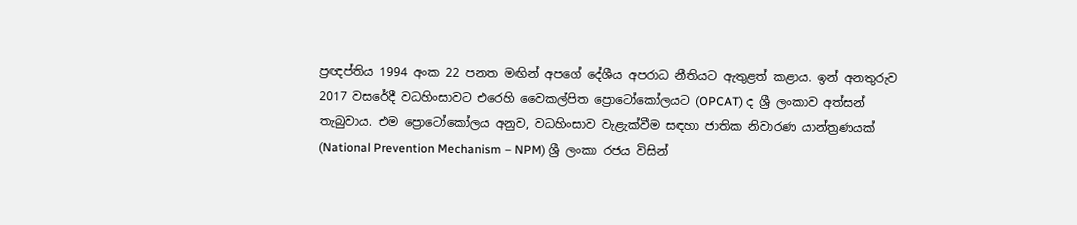ප්‍රඥප්තිය 1994 අංක 22 පනත මඟින් අපගේ දේශීය අපරාධ නීතියට ඇතුළත් කළාය. ඉන් අනතුරුව 2017 වසරේදී වධහිංසාවට එරෙහි වෛකල්පිත ප්‍රොටෝකෝලයට (OPCAT) ද ශ්‍රී ලංකාව අත්සන් තැබුවාය. එම ප්‍රොටෝකෝලය අනුව, වධහිංසාව වැළැක්වීම සඳහා ජාතික නිවාරණ යාන්ත්‍රණයක් (National Prevention Mechanism – NPM) ශ්‍රී ලංකා රජය විසින්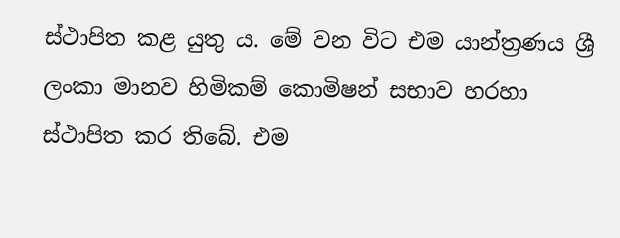ස්ථාපිත කළ යුතු ය. මේ වන විට එම යාන්ත්‍රණය ශ්‍රී ලංකා මානව හිමිකම් කොමිෂන් සභාව හරහා ස්ථාපිත කර තිබේ. එම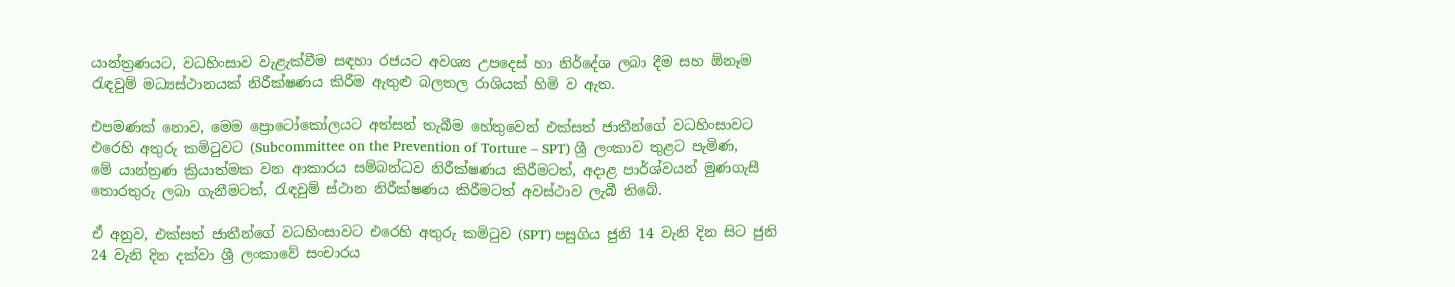යාන්ත්‍රණයට, වධහිංසාව වැළැක්වීම සඳහා රජයට අවශ්‍ය උපදෙස් හා නිර්දේශ ලබා දීම සහ ඕනෑම රැඳවුම් මධ්‍යස්ථානයක් නිරීක්ෂණය කිරීම ඇතුළු බලතල රාශියක් හිමි ව ඇත.

එපමණක් නොව, මෙම ප්‍රොටෝකෝලයට අත්සන් තැබීම හේතුවෙන් එක්සත් ජාතීන්ගේ වධහිංසාවට එරෙහි අතුරු කමිටුවට (Subcommittee on the Prevention of Torture – SPT) ශ්‍රී ලංකාව තුළට පැමිණ, මේ යාන්ත්‍රණ ක්‍රියාත්මක වන ආකාරය සම්බන්ධව නිරීක්ෂණය කිරීමටත්, අදාළ පාර්ශ්වයන් මුණගැසී තොරතුරු ලබා ගැනීමටත්, රැඳවුම් ස්ථාන නිරීක්ෂණය කිරීමටත් අවස්ථාව ලැබී තිබේ.

ඒ අනුව, එක්සත් ජාතීන්ගේ වධහිංසාවට එරෙහි අතුරු කමිටුව (SPT) පසුගිය ජුනි 14 වැනි දින සිට ජුනි 24 වැනි දින දක්වා ශ්‍රී ලංකාවේ සංචාරය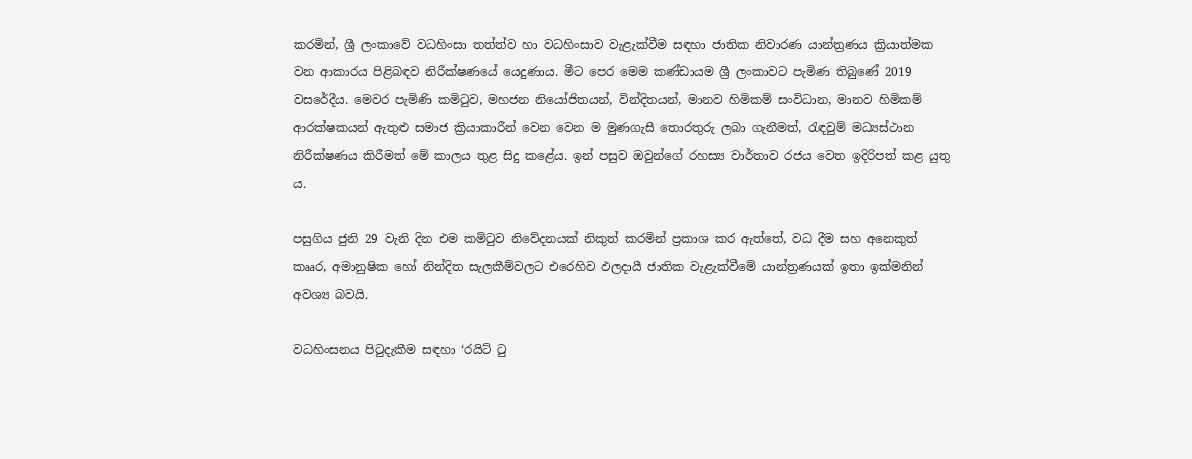කරමින්, ශ්‍රී ලංකාවේ වධහිංසා තත්ත්ව හා වධහිංසාව වැළැක්වීම සඳහා ජාතික නිවාරණ යාන්ත්‍රණය ක්‍රියාත්මක වන ආකාරය පිළිබඳව නිරීක්ෂණයේ යෙදුණාය. මීට පෙර මෙම කණ්ඩායම ශ්‍රී ලංකාවට පැමිණ තිබුණේ 2019 වසරේදීය. මෙවර පැමිණි කමිටුව, මහජන නියෝජිතයන්, වින්දිතයන්, මානව හිමිකම් සංවිධාන, මානව හිමිකම් ආරක්ෂකයන් ඇතුළු සමාජ ක්‍රියාකාරීන් වෙන වෙන ම මුණගැසී තොරතුරු ලබා ගැනීමත්, රැඳවුම් මධ්‍යස්ථාන නිරීක්ෂණය කිරීමත් මේ කාලය තුළ සිදු කළේය. ඉන් පසුව ඔවුන්ගේ රහස්‍ය වාර්තාව රජය වෙත ඉදිරිපත් කළ යුතු ය.

පසුගිය ජුනි 29 වැනි දින එම කමිටුව නිවේදනයක් නිකුත් කරමින් ප්‍රකාශ කර ඇත්තේ, වධ දීම සහ අනෙකුත් කෲර, අමානුෂික හෝ නින්දිත සැලකීම්වලට එරෙහිව ඵලදායී ජාතික වැළැක්වීමේ යාන්ත්‍රණයක් ඉතා ඉක්මනින් අවශ්‍ය බවයි.

වධහිංසනය පිටුදැකීම සඳහා ‘රයිට් ටු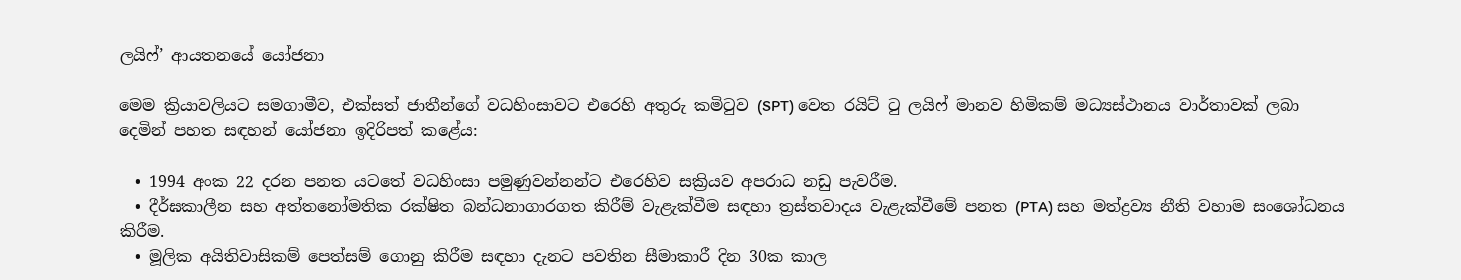ලයිෆ්’ ආයතනයේ යෝජනා

මෙම ක්‍රියාවලියට සමගාමීව, එක්සත් ජාතීන්ගේ වධහිංසාවට එරෙහි අතුරු කමිටුව (SPT) වෙත රයිට් ටු ලයිෆ් මානව හිමිකම් මධ්‍යස්ථානය වාර්තාවක් ලබා දෙමින් පහත සඳහන් යෝජනා ඉදිරිපත් කළේය:

  • 1994 අංක 22 දරන පනත යටතේ වධහිංසා පමුණුවන්නන්ට එරෙහිව සක්‍රියව අපරාධ නඩු පැවරීම.
  • දීර්ඝකාලීන සහ අත්තනෝමතික රක්ෂිත බන්ධනාගාරගත කිරීම් වැළැක්වීම සඳහා ත්‍රස්තවාදය වැළැක්වීමේ පනත (PTA) සහ මත්ද්‍රව්‍ය නීති වහාම සංශෝධනය කිරීම.
  • මූලික අයිතිවාසිකම් පෙත්සම් ගොනු කිරීම සඳහා දැනට පවතින සීමාකාරී දින 30ක කාල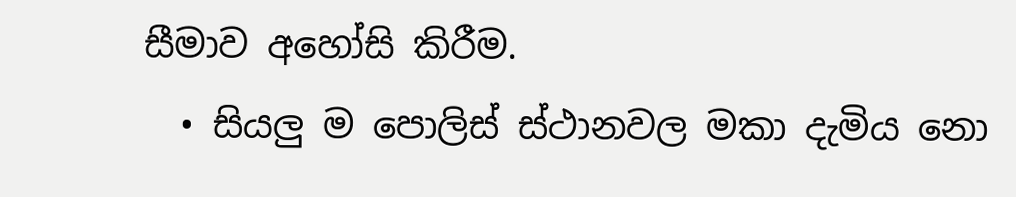සීමාව අහෝසි කිරීම.
  • සියලු ම පොලිස් ස්ථානවල මකා දැමිය නො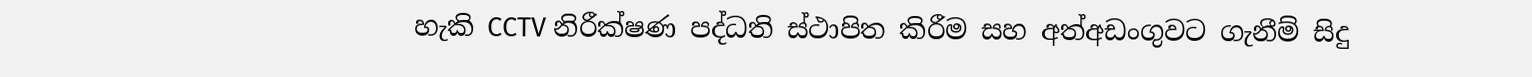හැකි CCTV නිරීක්ෂණ පද්ධති ස්ථාපිත කිරීම සහ අත්අඩංගුවට ගැනීම් සිදු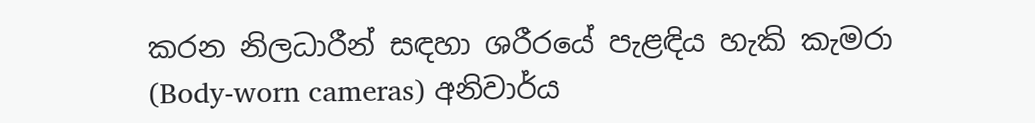කරන නිලධාරීන් සඳහා ශරීරයේ පැළඳිය හැකි කැමරා (Body-worn cameras) අනිවාර්ය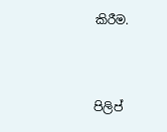කිරීම.



පිලිප්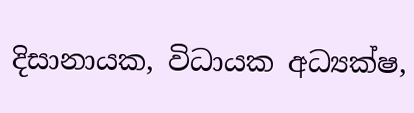දිසානායක, විධායක අධ්‍යක්ෂ,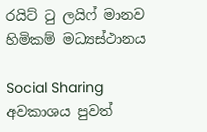රයිට් ටු ලයිෆ් මානව හිමිකම් මධ්‍යස්ථානය

Social Sharing
අවකාශය පුවත්